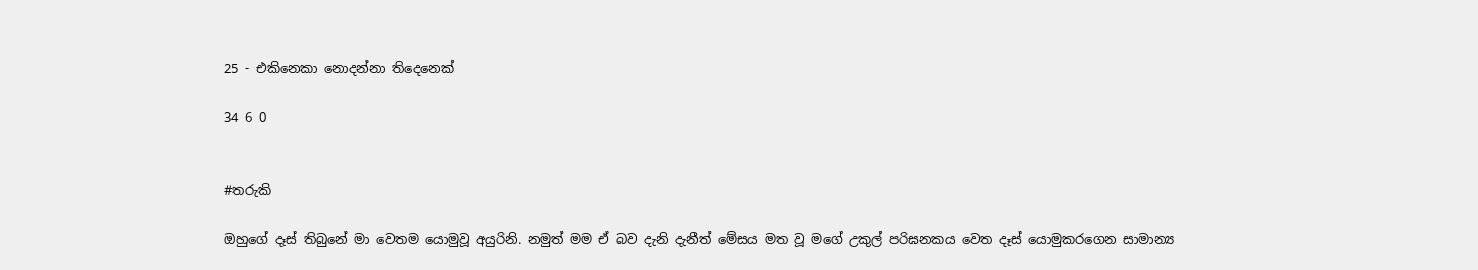25 - එකිනෙකා නොදන්නා තිදෙනෙක්

34 6 0


#තරුකි

ඔහුගේ දෑස් තිබුනේ මා වෙතම යොමුවූ අයුරිනි. නමුත් මම ඒ බව දැනි දැනීත් මේසය මත වූ මගේ උකුල් පරිඝනකය වෙත දෑස් යොමුකරගෙන සාමාන්‍ය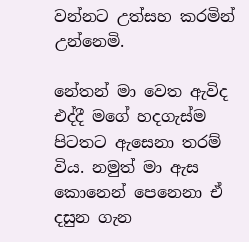වන්නට උත්සහ කරමින් උන්නෙමි.

නේතන් මා වෙත ඇවිද එද්දී මගේ හදගැස්ම පිටතට ඇසෙනා තරම් විය. නමුත් මා ඇස කොනෙන් පෙනෙනා ඒ දසුන ගැන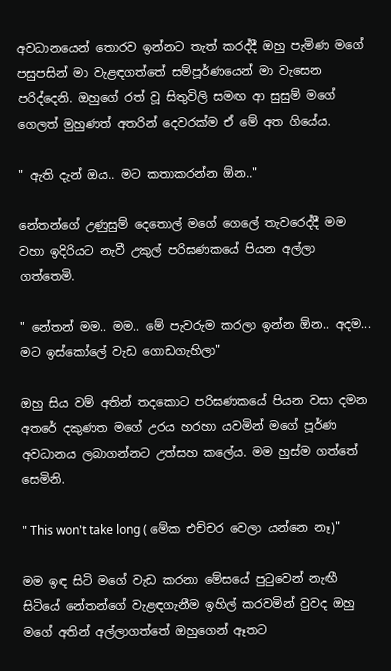අවධානයෙන් තොරව ඉන්නට තැත් කරද්දී ඔහු පැමිණ මගේ පසුපසින් මා වැළඳගත්තේ සම්පූර්ණයෙන් මා වැසෙන පරිද්දෙනි. ඔහුගේ රත් වූ සිතුවිලි සමඟ ආ සුසුම් මගේ ගෙලත් මුහුණත් අතරින් දෙවරක්ම ඒ මේ අත ගියේය.

" ඇති දැන් ඔය.. මට කතාකරන්න ඕන.."

නේතන්ගේ උණුසුම් දෙතොල් මගේ ගෙලේ තැවරෙද්දී මම වහා ඉදිරියට නැවී උකුල් පරිඝණකයේ පියන අල්ලා ගත්තෙමි.

" නේතන් මම.. මම.. මේ පැවරුම කරලා ඉන්න ඕන.. අදම... මට ඉස්කෝලේ වැඩ ගොඩගැහිලා"

ඔහු සිය වම් අතින් තදකොට පරිඝණකයේ පියන වසා දමන අතරේ දකුණත මගේ උරය හරහා යවමින් මගේ පූර්ණ අවධානය ලබාගන්නට උත්සහ කලේය. මම හුස්ම ගත්තේ සෙමිනි.

" This won't take long ( මේක එච්චර වෙලා යන්නෙ නෑ)"

මම ඉඳ සිටි මගේ වැඩ කරනා මේසයේ පුටුවෙන් නැඟී සිටියේ නේතන්ගේ වැළඳගැනීම ඉහිල් කරවමින් වුවද ඔහු මගේ අතින් අල්ලාගත්තේ ඔහුගෙන් ඈතට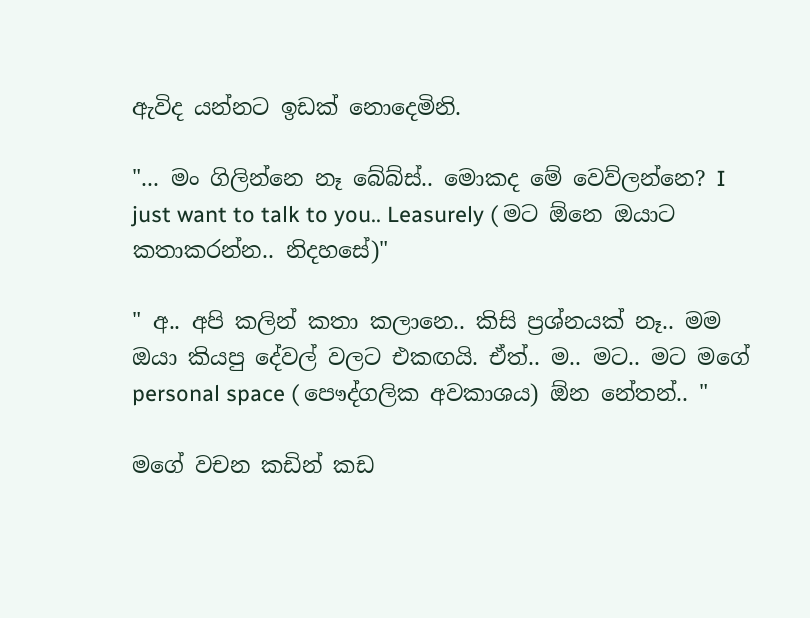ඇවිද යන්නට ඉඩක් නොදෙමිනි.

"... මං ගිලින්නෙ නෑ බේබ්ස්.. මොකද මේ වෙව්ලන්නෙ? I just want to talk to you.. Leasurely ( මට ඕනෙ ඔයාට කතාකරන්න.. නිදහසේ)"

" අ.. අපි කලින් කතා කලානෙ.. කිසි ප්‍රශ්නයක් නෑ.. මම ඔයා කියපු දේවල් වලට එකඟයි. ඒත්.. ම.. මට.. මට මගේ personal space ( පෞද්ගලික අවකාශය) ඕන නේතන්.. "

මගේ වචන කඩින් කඩ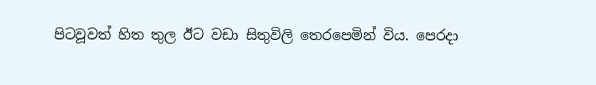පිටවූවත් හිත තුල ඊට වඩා සිතුවිලි තෙරපෙමින් විය. පෙරදා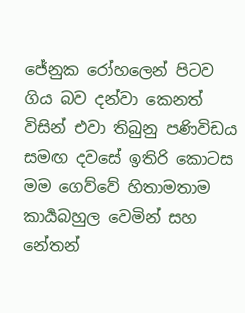ජේනුක රෝහලෙන් පිටව ගිය බව දන්වා කෙනත් විසින් එවා තිබුනු පණිවිඩය සමඟ දවසේ ඉතිරි කොටස මම ගෙව්වේ හිතාමතාම කාර්‍යබහුල වෙමින් සහ නේතන්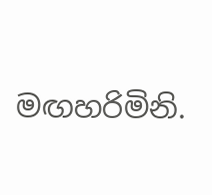මඟහරිමිනි.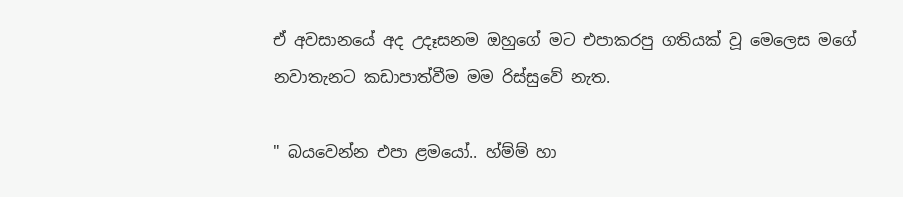ඒ අවසානයේ අද උදෑසනම ඔහුගේ මට එපාකරපු ගතියක් වූ මෙලෙස මගේ නවාතැනට කඩාපාත්වීම මම රිස්සුවේ නැත.

" බයවෙන්න එපා ළමයෝ.. හ්ම්ම් හා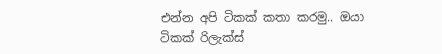එන්න අපි ටිකක් කතා කරමු.. ඔයා ටිකක් රිලැක්ස්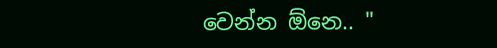වෙන්න ඕනෙ.. "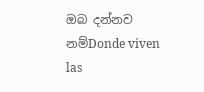ඔබ දන්නව නම්Donde viven las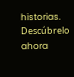historias. Descúbrelo ahora